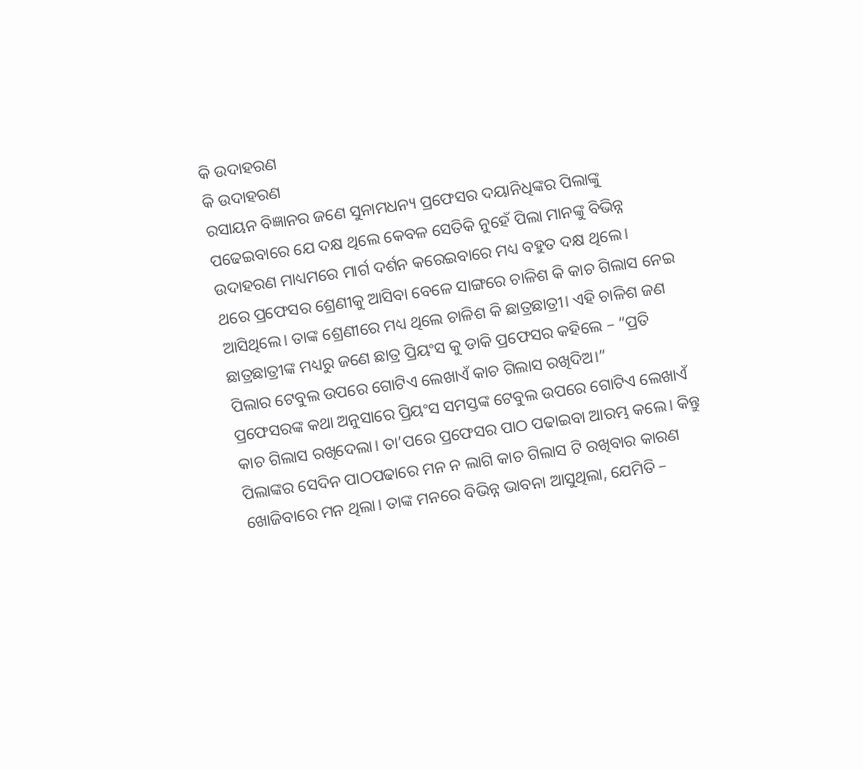କି ଉଦାହରଣ
କି ଉଦାହରଣ
ରସାୟନ ବିଜ୍ଞାନର ଜଣେ ସୁନାମଧନ୍ୟ ପ୍ରଫେସର ଦୟାନିଧିଙ୍କର ପିଲାଙ୍କୁ ପଢେଇବାରେ ଯେ ଦକ୍ଷ ଥିଲେ କେବଳ ସେତିକି ନୁହେଁ ପିଲା ମାନଙ୍କୁ ବିଭିନ୍ନ ଉଦାହରଣ ମାଧ୍ୟମରେ ମାର୍ଗ ଦର୍ଶନ କରେଇବାରେ ମଧ୍ୟ ବହୁତ ଦକ୍ଷ ଥିଲେ।
ଥରେ ପ୍ରଫେସର ଶ୍ରେଣୀକୁ ଆସିବା ବେଳେ ସାଙ୍ଗରେ ଚାଳିଶ କି କାଚ ଗିଲାସ ନେଇ ଆସିଥିଲେ। ତାଙ୍କ ଶ୍ରେଣୀରେ ମଧ୍ୟ ଥିଲେ ଚାଳିଶ କି ଛାତ୍ରଛାତ୍ରୀ। ଏହି ଚାଳିଶ ଜଣ ଛାତ୍ରଛାତ୍ରୀଙ୍କ ମଧ୍ୟରୁ ଜଣେ ଛାତ୍ର ପ୍ରିୟଂସ କୁ ଡାକି ପ୍ରଫେସର କହିଲେ – “ପ୍ରତି ପିଲାର ଟେବୁଲ ଉପରେ ଗୋଟିଏ ଲେଖାଏଁ କାଚ ଗିଲାସ ରଖିଦିଅ।”
ପ୍ରଫେସରଙ୍କ କଥା ଅନୁସାରେ ପ୍ରିୟଂସ ସମସ୍ତଙ୍କ ଟେବୁଲ ଉପରେ ଗୋଟିଏ ଲେଖାଏଁ କାଚ ଗିଲାସ ରଖିଦେଲା। ତା’ପରେ ପ୍ରଫେସର ପାଠ ପଢାଇବା ଆରମ୍ଭ କଲେ। କିନ୍ତୁ ପିଲାଙ୍କର ସେଦିନ ପାଠପଢାରେ ମନ ନ ଲାଗି କାଚ ଗିଲାସ ଟି ରଖିବାର କାରଣ ଖୋଜିବାରେ ମନ ଥିଲା। ତାଙ୍କ ମନରେ ବିଭିନ୍ନ ଭାବନା ଆସୁଥିଲା, ଯେମିତି –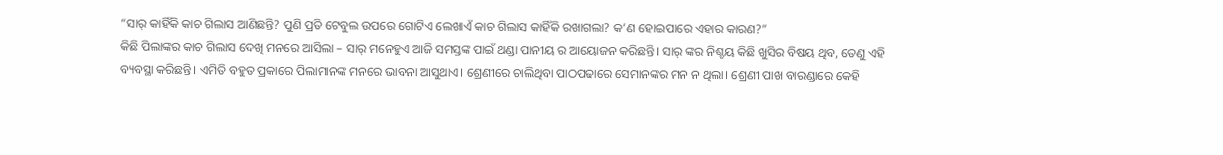“ସାର୍ କାହିଁକି କାଚ ଗିଲାସ ଆଣିଛନ୍ତି? ପୁଣି ପ୍ରତି ଟେବୁଲ ଉପରେ ଗୋଟିଏ ଲେଖାଏଁ କାଚ ଗିଲାସ କାହିଁକି ରଖାଗଲା? କ’ଣ ହୋଇପାରେ ଏହାର କାରଣ?”
କିଛି ପିଲାଙ୍କର କାଚ ଗିଲାସ ଦେଖି ମନରେ ଆସିଲା – ସାର୍ ମନେହୁଏ ଆଜି ସମସ୍ତଙ୍କ ପାଇଁ ଥଣ୍ଡା ପାନୀୟ ର ଆୟୋଜନ କରିଛନ୍ତି। ସାର୍ ଙ୍କର ନିଶ୍ଚୟ କିଛି ଖୁସିର ବିଷୟ ଥିବ, ତେଣୁ ଏହି ବ୍ୟବସ୍ଥା କରିଛନ୍ତି। ଏମିତି ବହୁତ ପ୍ରକାରେ ପିଲାମାନଙ୍କ ମନରେ ଭାବନା ଆସୁଥାଏ। ଶ୍ରେଣୀରେ ଚାଲିଥିବା ପାଠପଢାରେ ସେମାନଙ୍କର ମନ ନ ଥିଲା। ଶ୍ରେଣୀ ପାଖ ବାରଣ୍ଡାରେ କେହି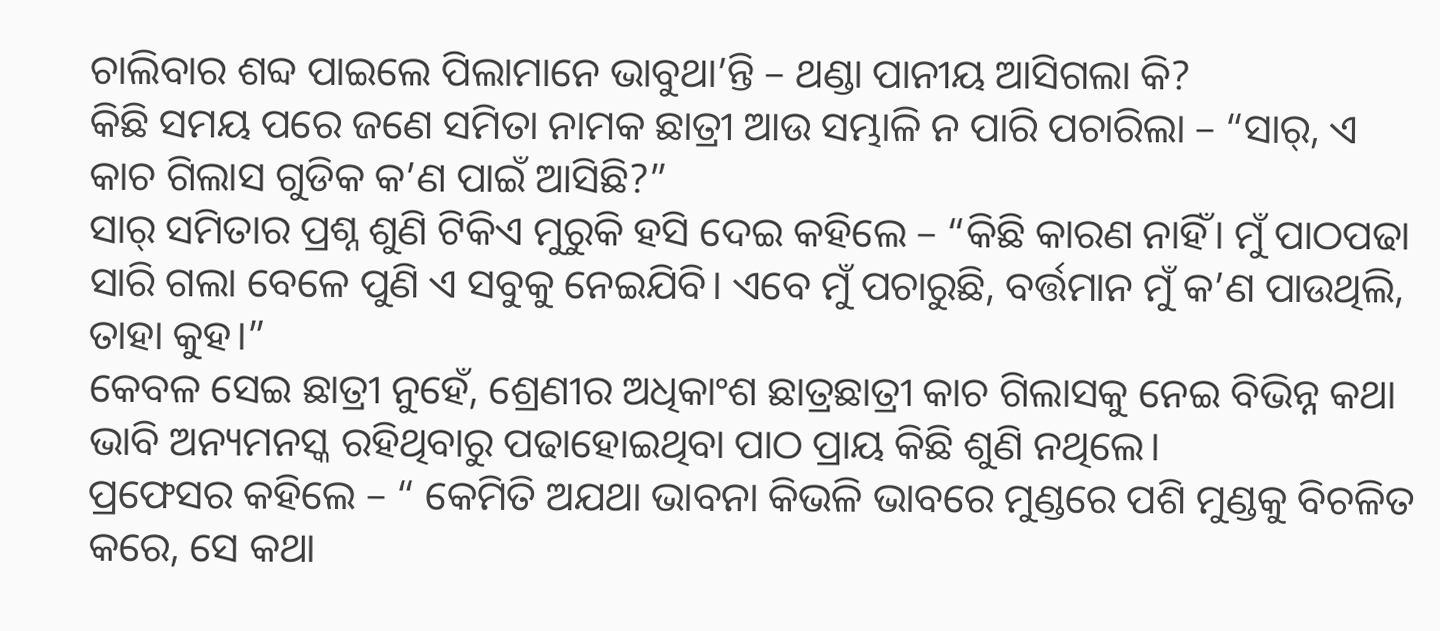ଚାଲିବାର ଶବ୍ଦ ପାଇଲେ ପିଲାମାନେ ଭାବୁଥା’ନ୍ତି – ଥଣ୍ଡା ପାନୀୟ ଆସିଗଲା କି?
କିଛି ସମୟ ପରେ ଜଣେ ସମିତା ନାମକ ଛାତ୍ରୀ ଆଉ ସମ୍ଭାଳି ନ ପାରି ପଚାରିଲା – “ସାର୍, ଏ କାଚ ଗିଲାସ ଗୁଡିକ କ’ଣ ପାଇଁ ଆସିଛି?”
ସାର୍ ସମିତାର ପ୍ରଶ୍ନ ଶୁଣି ଟିକିଏ ମୁରୁକି ହସି ଦେଇ କହିଲେ – “କିଛି କାରଣ ନାହିଁ। ମୁଁ ପାଠପଢା ସାରି ଗଲା ବେଳେ ପୁଣି ଏ ସବୁକୁ ନେଇଯିବି। ଏବେ ମୁଁ ପଚାରୁଛି, ବର୍ତ୍ତମାନ ମୁଁ କ’ଣ ପାଉଥିଲି, ତାହା କୁହ।”
କେବଳ ସେଇ ଛାତ୍ରୀ ନୁହେଁ, ଶ୍ରେଣୀର ଅଧିକାଂଶ ଛାତ୍ରଛାତ୍ରୀ କାଚ ଗିଲାସକୁ ନେଇ ବିଭିନ୍ନ କଥା ଭାବି ଅନ୍ୟମନସ୍କ ରହିଥିବାରୁ ପଢାହୋଇଥିବା ପାଠ ପ୍ରାୟ କିଛି ଶୁଣି ନଥିଲେ।
ପ୍ରଫେସର କହିଲେ – “ କେମିତି ଅଯଥା ଭାବନା କିଭଳି ଭାବରେ ମୁଣ୍ଡରେ ପଶି ମୁଣ୍ଡକୁ ବିଚଳିତ କରେ, ସେ କଥା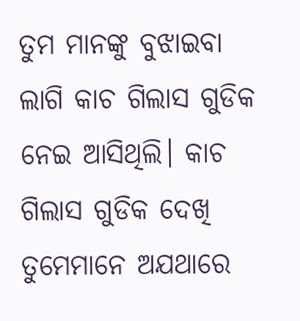ତୁମ ମାନଙ୍କୁ ବୁଝାଇବା ଲାଗି କାଚ ଗିଲାସ ଗୁଡିକ ନେଇ ଆସିଥିଲି। କାଚ ଗିଲାସ ଗୁଡିକ ଦେଖି ତୁମେମାନେ ଅଯଥାରେ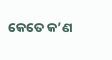କେତେ କ’ଣ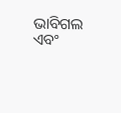ଭାବିଗଲ ଏବଂ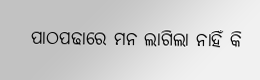ପାଠପଢାରେ ମନ ଲାଗିଲା ନାହିଁ କି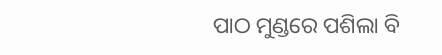ପାଠ ମୁଣ୍ଡରେ ପଶିଲା ବି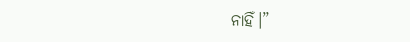ନାହିଁ।”